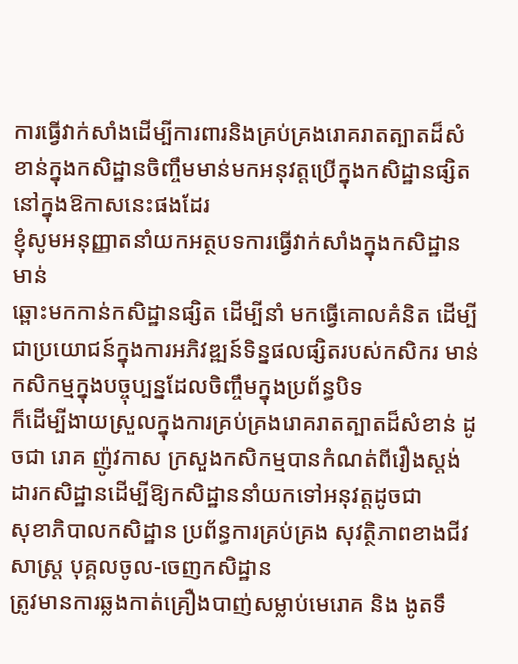ការធ្វើវាក់សាំងដើម្បីការពារនិងគ្រប់គ្រងរោគរាតត្បាតដ៏សំខាន់ក្នុងកសិដ្ឋានចិញ្ចឹមមាន់មកអនុវត្តប្រើក្នុងកសិដ្ឋានផ្សិតនៅក្នុងឱកាសនេះផងដែរ
ខ្ញុំសូមអនុញ្ញាតនាំយកអត្ថបទការធ្វើវាក់សាំងក្នុងកសិដ្ឋានមាន់
ឆ្ពោះមកកាន់កសិដ្ឋានផ្សិត ដើម្បីនាំ មកធ្វើគោលគំនិត ដើម្បីជាប្រយោជន៍ក្នុងការអភិវឌ្ឍន៍ទិន្នផលផ្សិតរបស់កសិករ មាន់កសិកម្មក្នុងបច្ចុប្បន្នដែលចិញ្ចឹមក្នុងប្រព័ន្ធបិទ
ក៏ដើម្បីងាយស្រួលក្នុងការគ្រប់គ្រងរោគរាតត្បាតដ៏សំខាន់ ដូចជា រោគ ញ៉ូវកាស ក្រសួងកសិកម្មបានកំណត់ពីរឿងស្តង់ដារកសិដ្ឋានដើម្បីឱ្យកសិដ្ឋាននាំយកទៅអនុវត្តដូចជា
សុខាភិបាលកសិដ្ឋាន ប្រព័ន្ធការគ្រប់គ្រង សុវត្ថិភាពខាងជីវសាស្ត្រ បុគ្គលចូល-ចេញកសិដ្ឋាន
ត្រូវមានការឆ្លងកាត់គ្រឿងបាញ់សម្លាប់មេរោគ និង ងូតទឹ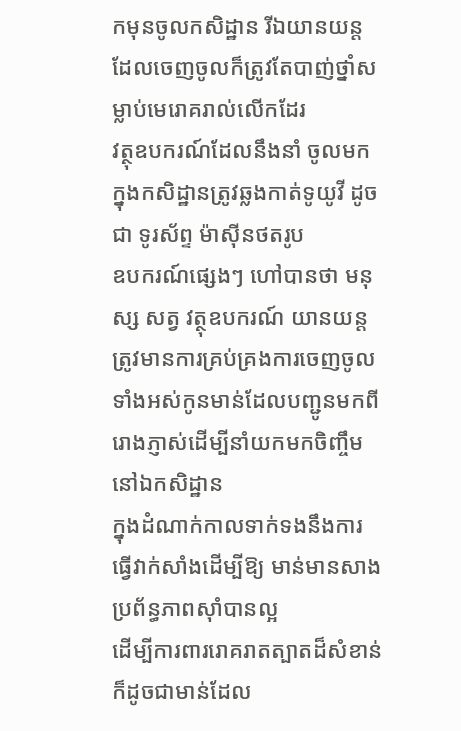កមុនចូលកសិដ្ឋាន រីឯយានយន្ដដែលចេញចូលក៏ត្រូវតែបាញ់ថ្នាំសម្លាប់មេរោគរាល់លើកដែរ
វត្ថុឧបករណ៍ដែលនឹងនាំ ចូលមកក្នុងកសិដ្ឋានត្រូវឆ្លងកាត់ទូយូវី ដូចជា ទូរស័ព្ទ ម៉ាស៊ីនថតរូប
ឧបករណ៍ផ្សេងៗ ហៅបានថា មនុស្ស សត្វ វត្ថុឧបករណ៍ យានយន្ដ ត្រូវមានការគ្រប់គ្រងការចេញចូលទាំងអស់កូនមាន់ដែលបញ្ជូនមកពីរោងភ្ញាស់ដើម្បីនាំយកមកចិញ្ចឹមនៅឯកសិដ្ឋាន
ក្នុងដំណាក់កាលទាក់ទងនឹងការធ្វើវាក់សាំងដើម្បីឱ្យ មាន់មានសាងប្រព័ន្ធភាពស៊ាំបានល្អ
ដើម្បីការពាររោគរាតត្បាតដ៏សំខាន់ ក៏ដូចជាមាន់ដែល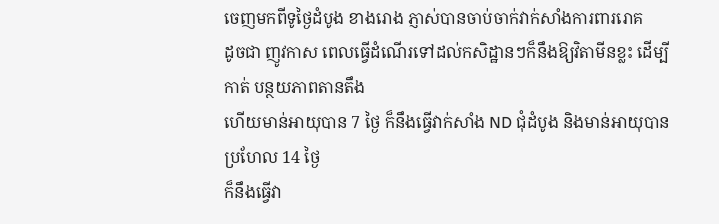ចេញមកពីទូថ្ងៃដំបូង ខាងរោង ភ្ញាស់បានចាប់ចាក់វាក់សាំងការពាររោគ
ដូចជា ញូវកាស ពេលធ្វើដំណើរទៅដល់កសិដ្ឋានៗក៏នឹងឱ្យវិតាមីនខ្លះ ដើម្បីកាត់ បន្ថយភាពតានតឹង
ហើយមាន់អាយុបាន 7 ថ្ងៃ ក៏នឹងធ្វើវាក់សាំង ND ជុំដំបូង និងមាន់អាយុបានប្រហែល 14 ថ្ងៃ
ក៏នឹងធ្វើវា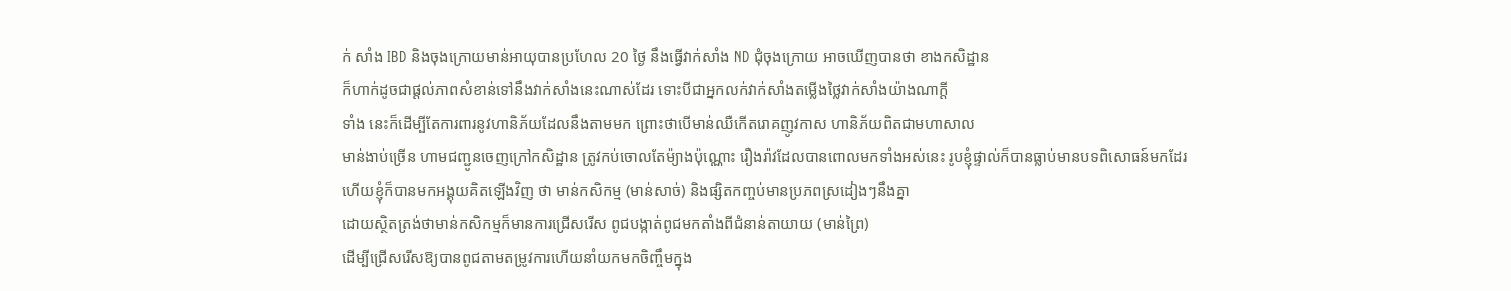ក់ សាំង IBD និងចុងក្រោយមាន់អាយុបានប្រហែល 20 ថ្ងៃ នឹងធ្វើវាក់សាំង ND ជុំចុងក្រោយ អាចឃើញបានថា ខាងកសិដ្ឋាន
ក៏ហាក់ដូចជាផ្ដល់ភាពសំខាន់ទៅនឹងវាក់សាំងនេះណាស់ដែរ ទោះបីជាអ្នកលក់វាក់សាំងតម្លើងថ្លៃវាក់សាំងយ៉ាងណាក្ដី
ទាំង នេះក៏ដើម្បីតែការពារនូវហានិភ័យដែលនឹងតាមមក ព្រោះថាបើមាន់ឈឺកើតរោគញូវកាស ហានិភ័យពិតជាមហាសាល
មាន់ងាប់ច្រើន ហាមជញ្ជូនចេញក្រៅកសិដ្ឋាន ត្រូវកប់ចោលតែម៉្យាងប៉ុណ្ណោះ រឿងរ៉ាវដែលបានពោលមកទាំងអស់នេះ រូបខ្ញុំផ្ទាល់ក៏បានធ្លាប់មានបទពិសោធន៍មកដែរ
ហើយខ្ញុំក៏បានមកអង្គុយគិតឡើងវិញ ថា មាន់កសិកម្ម (មាន់សាច់) និងផ្សិតកញ្ចប់មានប្រភពស្រដៀងៗនឹងគ្នា
ដោយស្ថិតត្រង់ថាមាន់កសិកម្មក៏មានការជ្រើសរើស ពូជបង្កាត់ពូជមកតាំងពីជំនាន់តាយាយ (មាន់ព្រៃ)
ដើម្បីជ្រើសរើសឱ្យបានពូជតាមតម្រូវការហើយនាំយកមកចិញ្ចឹមក្នុង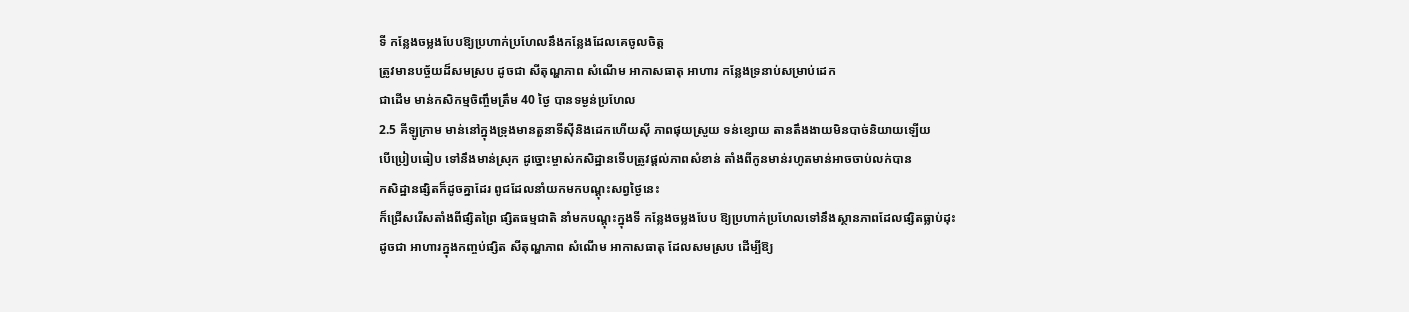ទី កន្លែងចម្លងបែបឱ្យប្រហាក់ប្រហែលនឹងកន្លែងដែលគេចូលចិត្ត
ត្រូវមានបច្ច័យដ៏សមស្រប ដូចជា សីតុណ្ហភាព សំណើម អាកាសធាតុ អាហារ កន្លែងទ្រនាប់សម្រាប់ដេក
ជាដើម មាន់កសិកម្មចិញ្ចឹមត្រឹម 40 ថ្ងៃ បានទម្ងន់ប្រហែល
2.5 គីឡូក្រាម មាន់នៅក្នុងទ្រុងមានតួនាទីស៊ីនិងដេកហើយស៊ី ភាពផុយស្រួយ ទន់ខ្សោយ តានតឹងងាយមិនបាច់និយាយឡើយ
បើប្រៀបធៀប ទៅនឹងមាន់ស្រុក ដូច្នោះម្ចាស់កសិដ្ឋានទើបត្រូវផ្ដល់ភាពសំខាន់ តាំងពីកូនមាន់រហូតមាន់អាចចាប់លក់បាន
កសិដ្ឋានផ្សិតក៏ដូចគ្នាដែរ ពូជដែលនាំយកមកបណ្ដុះសព្វថ្ងៃនេះ
ក៏ជ្រើសរើសតាំងពីផ្សិតព្រៃ ផ្សិតធម្មជាតិ នាំមកបណ្ដុះក្នុងទី កន្លែងចម្លងបែប ឱ្យប្រហាក់ប្រហែលទៅនឹងស្ថានភាពដែលផ្សិតធ្លាប់ដុះ
ដូចជា អាហារក្នុងកញ្ចប់ផ្សិត សីតុណ្ហភាព សំណើម អាកាសធាតុ ដែលសមស្រប ដើម្បីឱ្យ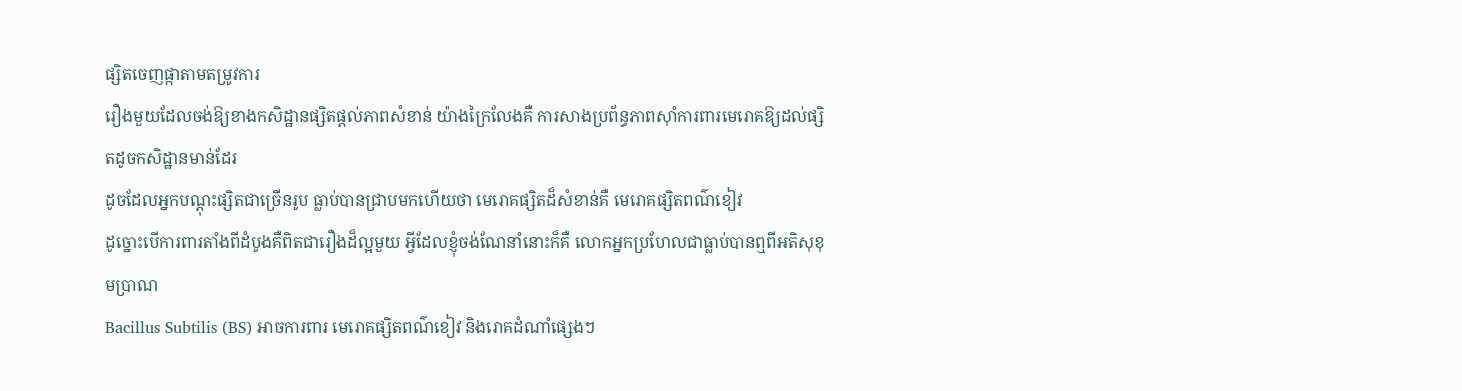ផ្សិតចេញផ្កាតាមតម្រូវការ
រឿងមួយដែលចង់ឱ្យខាងកសិដ្ឋានផ្សិតផ្ដល់ភាពសំខាន់ យ៉ាងក្រៃលែងគឺ ការសាងប្រព័ន្ធភាពស៊ាំការពារមេរោគឱ្យដល់ផ្សិតដូចកសិដ្ឋានមាន់ដែរ
ដូចដែលអ្នកបណ្ដុះផ្សិតជាច្រើនរូប ធ្លាប់បានជ្រាបមកហើយថា មេរោគផ្សិតដ៏សំខាន់គឺ មេរោគផ្សិតពណ៌ខៀវ
ដូច្នោះបើការពារតាំងពីដំបូងគឺពិតជារឿងដ៏ល្អមួយ អ្វីដែលខ្ញុំចង់ណែនាំនោះក៏គឺ លោកអ្នកប្រហែលជាធ្លាប់បានឮពីអតិសុខុមប្រាណ
Bacillus Subtilis (BS) អាចការពារ មេរោគផ្សិតពណ៌ខៀវ និងរោគដំណាំផ្សេងៗ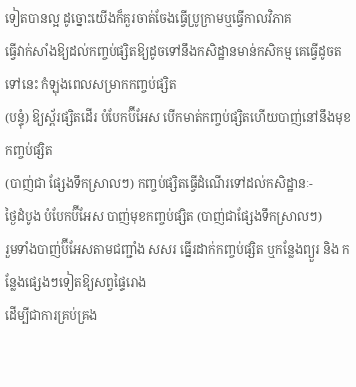ទៀតបានល្អ ដូច្នោះយើងក៏គួរចាត់ចែងធ្វើប្រូក្រាមឬធ្វើកាលវិភាគ
ធ្វើវាក់សាំងឱ្យដល់កញ្ចប់ផ្សិតឱ្យដូចទៅនឹងកសិដ្ឋានមាន់កសិកម្ម គេធ្វើដូចតទៅនេះ កំឡុងពេលសម្រាកកញ្ចប់ផ្សិត
(បន្ទុំ) ឱ្យស្ព័រផ្សិតដើរ បំបែកប៊ីអែស បើកមាត់កញ្ចប់ផ្សិតហើយបាញ់នៅនឹងមុខកញ្ចប់ផ្សិត
(បាញ់ជា ផ្សែងទឹកស្រាលៗ) កញ្ចប់ផ្សិតធ្វើដំណើរទៅដល់កសិដ្ឋានៈ-
ថ្ងៃដំបូង បំបែកប៊ីអែស បាញ់មុខកញ្ចប់ផ្សិត (បាញ់ជាផ្សែងទឹកស្រាលៗ)
រួមទាំងបាញ់ប៊ីអែសតាមជញ្ជាំង សសរ ធ្នើរដាក់កញ្ចប់ផ្សិត ឬកន្លែងព្យួរ និង កន្លែងផ្សេងៗទៀតឱ្យសព្វផ្ទៃរោង
ដើម្បីជាការគ្រប់គ្រង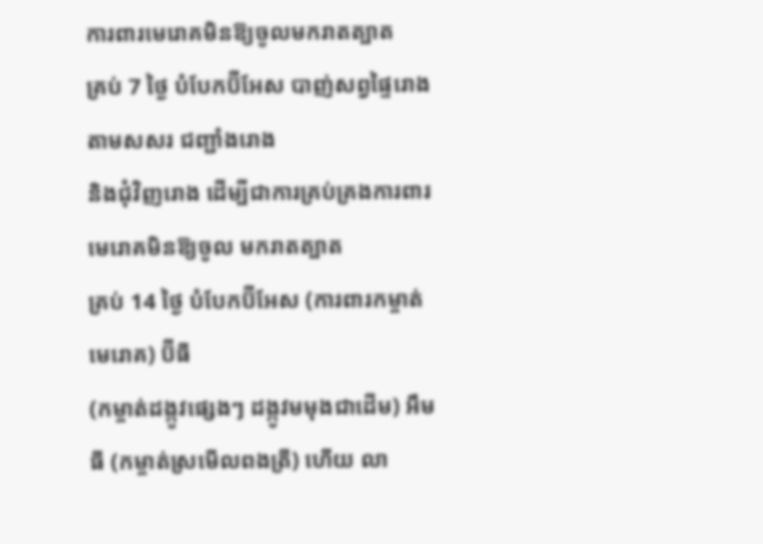ការពារមេរោគមិនឱ្យចូលមករាតត្បាត
គ្រប់ 7 ថ្ងៃ បំបែកប៊ីអែស បាញ់សព្វផ្ទៃរោង តាមសសរ ជញ្ជាំងរោង
និងជុំវិញរោង ដើម្បីជាការគ្រប់គ្រងការពារមេរោគមិនឱ្យចូល មករាតត្បាត
គ្រប់ 14 ថ្ងៃ បំបែកប៊ីអែស (ការពារកម្ចាត់មេរោគ) ប៊ីធី
(កម្ចាត់ដង្កូវផ្សេងៗ ដង្កូវមមុងជាដើម) អឹមធី (កម្ចាត់ស្រមើលពងត្រី) ហើយ លា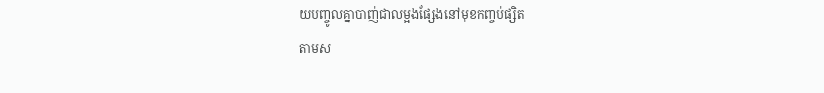យបញ្ចូលគ្នាបាញ់ជាលម្អងផ្សែងនៅមុខកញ្ចប់ផ្សិត
តាមស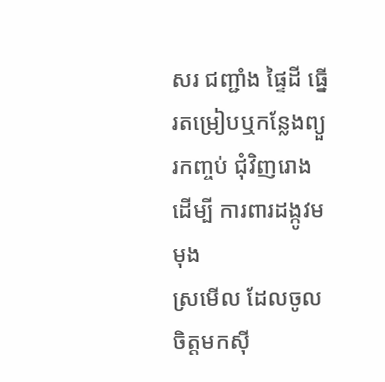សរ ជញ្ជាំង ផ្ទៃដី ធ្នើរតម្រៀបឬកន្លែងព្យួរកញ្ចប់ ជុំវិញរោង ដើម្បី ការពារដង្កូវមមុង
ស្រមើល ដែលចូលចិត្តមកស៊ី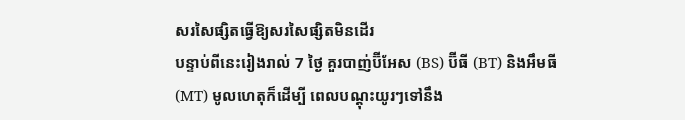សរសៃផ្សិតធ្វើឱ្យសរសៃផ្សិតមិនដើរ
បន្ទាប់ពីនេះរៀងរាល់ 7 ថ្ងៃ គួរបាញ់ប៊ីអែស (BS) ប៊ីធី (BT) និងអឹមធី
(MT) មូលហេតុក៏ដើម្បី ពេលបណ្ដុះយូរៗទៅនឹង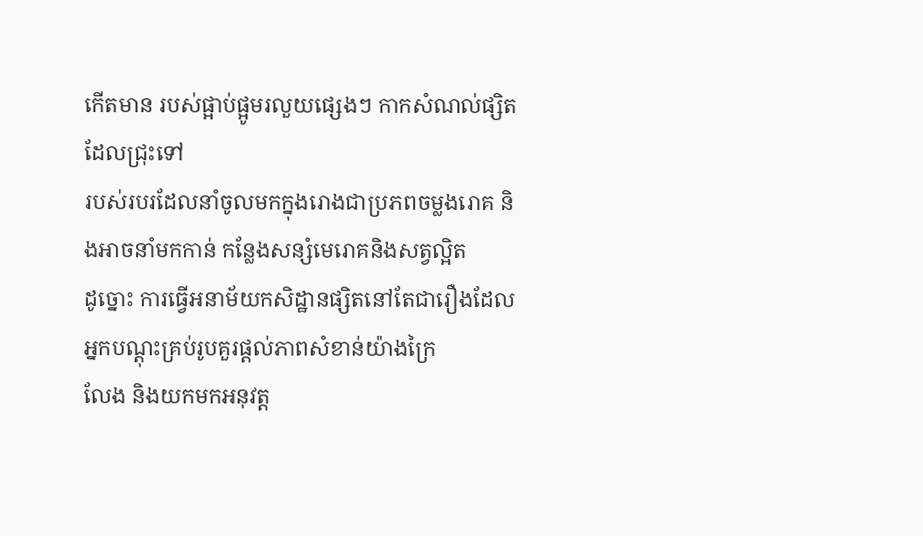កើតមាន របស់ផ្អាប់ផ្អូមរលួយផ្សេងៗ កាកសំណល់ផ្សិតដែលជ្រុះទៅ
របស់របរដែលនាំចូលមកក្នុងរោងជាប្រភពចម្លងរោគ និងអាចនាំមកកាន់ កន្លែងសន្សំមេរោគនិងសត្វល្អិត
ដូច្នោះ ការធ្វើអនាម័យកសិដ្ឋានផ្សិតនៅតែជារឿងដែលអ្នកបណ្ដុះគ្រប់រូបគួរផ្ដល់ភាពសំខាន់យ៉ាងក្រៃ
លែង និងយកមកអនុវត្ត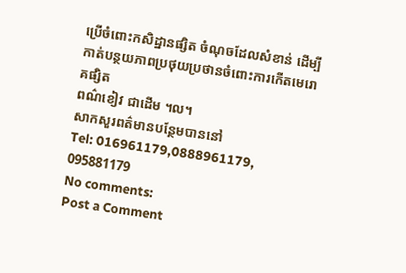ប្រើចំពោះកសិដ្ឋានផ្សិត ចំណុចដែលសំខាន់ ដើម្បីកាត់បន្ថយភាពប្រថុយប្រថានចំពោះការកើតមេរោគផ្សិត
ពណ៌ខៀវ ជាដើម ។ល។
សាកសួរពត៌មានបន្ថែមបាននៅ
Tel: 016961179,0888961179, 095881179
No comments:
Post a Comment